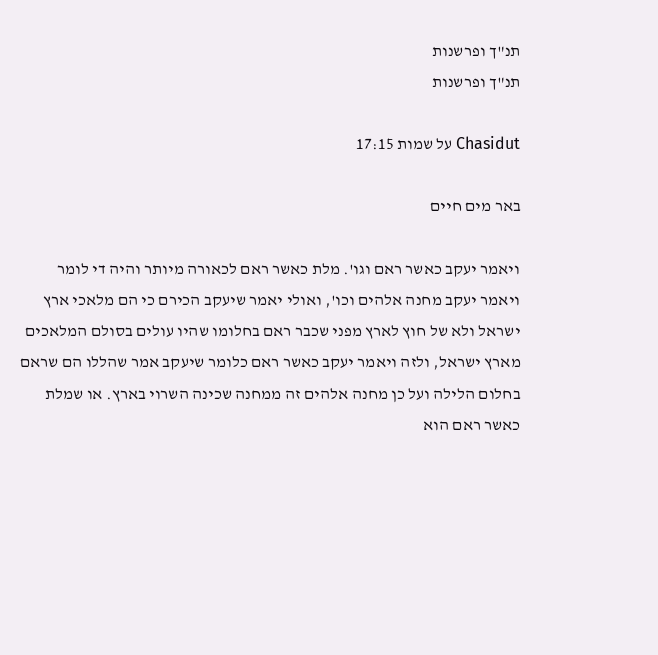תנ"ך ופרשנות
תנ"ך ופרשנות

Chasidut על שמות 17:15

באר מים חיים

ויאמר יעקב כאשר ראם וגו'. מלת כאשר ראם לכאורה מיותר והיה די לומר ויאמר יעקב מחנה אלהים וכו', ואולי יאמר שיעקב הכירם כי הם מלאכי ארץ ישראל ולא של חוץ לארץ מפני שכבר ראם בחלומו שהיו עולים בסולם המלאכים מארץ ישראל, ולזה ויאמר יעקב כאשר ראם כלומר שיעקב אמר שהללו הם שראם בחלום הלילה ועל כן מחנה אלהים זה ממחנה שכינה השרוי בארץ. או שמלת כאשר ראם הוא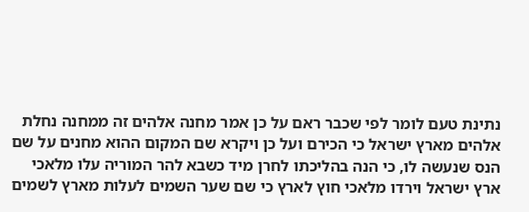נתינת טעם לומר לפי שכבר ראם על כן אמר מחנה אלהים זה ממחנה נחלת אלהים מארץ ישראל כי הכירם ועל כן ויקרא שם המקום ההוא מחנים על שם הנס שנעשה לו, כי הנה בהליכתו לחרן מיד כשבא להר המוריה עלו מלאכי ארץ ישראל וירדו מלאכי חוץ לארץ כי שם שער השמים לעלות מארץ לשמים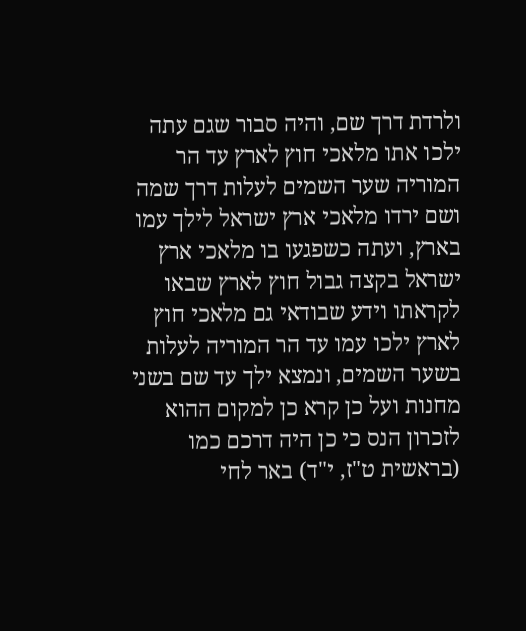ולרדת דרך שם, והיה סבור שגם עתה ילכו אתו מלאכי חוץ לארץ עד הר המוריה שער השמים לעלות דרך שמה ושם ירדו מלאכי ארץ ישראל לילך עמו בארץ, ועתה כשפגעו בו מלאכי ארץ ישראל בקצה גבול חוץ לארץ שבאו לקראתו וידע שבודאי גם מלאכי חוץ לארץ ילכו עמו עד הר המוריה לעלות בשער השמים, ונמצא ילך עד שם בשני מחנות ועל כן קרא כן למקום ההוא לזכרון הנס כי כן היה דרכם כמו (בראשית ט"ז, י"ד) באר לחי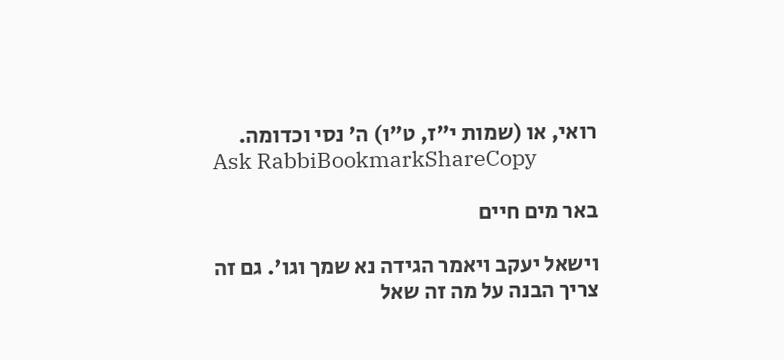רואי, או (שמות י"ז, ט"ו) ה' נסי וכדומה.
Ask RabbiBookmarkShareCopy

באר מים חיים

וישאל יעקב ויאמר הגידה נא שמך וגו'. גם זה צריך הבנה על מה זה שאל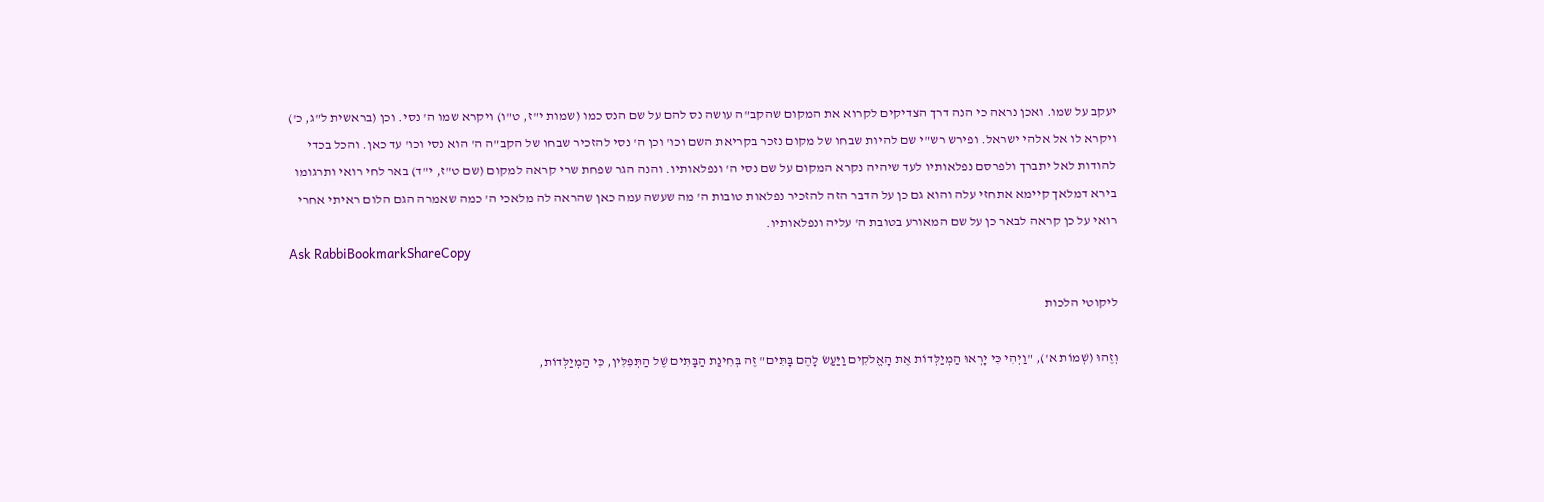יעקב על שמו. ואכן נראה כי הנה דרך הצדיקים לקרוא את המקום שהקב"ה עושה נס להם על שם הנס כמו (שמות י"ז, ט"ו) ויקרא שמו ה' נסי. וכן (בראשית ל"ג, כ') ויקרא לו אל אלהי ישראל. ופירש רש"י שם להיות שבחו של מקום נזכר בקריאת השם וכו' וכן ה' נסי להזכיר שבחו של הקב"ה ה' הוא נסי וכו' עד כאן. והכל בכדי להודות לאל יתברך ולפרסם נפלאותיו לעד שיהיה נקרא המקום על שם נסי ה' ונפלאותיו. והנה הגר שפחת שרי קראה למקום (שם ט"ז, י"ד) באר לחי רואי ותרגומו בירא דמלאך קיימא אתחזי עלה והוא גם כן על הדבר הזה להזכיר נפלאות טובות ה' מה שעשה עמה כאן שהראה לה מלאכי ה' כמה שאמרה הגם הלום ראיתי אחרי רואי על כן קראה לבאר כן על שם המאורע בטובת ה' עליה ונפלאותיו.
Ask RabbiBookmarkShareCopy

ליקוטי הלכות

וְזֶהוּ (שְׁמוֹת א'), "וַיְהִי כִּי יָרְאוּ הַמְיַלְּדוֹת אֶת הָאֱלֹקִים וַיַּעַשׂ לָהֶם בָּתִּים" זֶה בְּחִינַת הַבָּתִּים שֶׁל הַתְּפִלִּין, כִּי הַמְיַלְּדוֹת,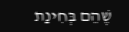שֶׁהֵם בְּחִינַת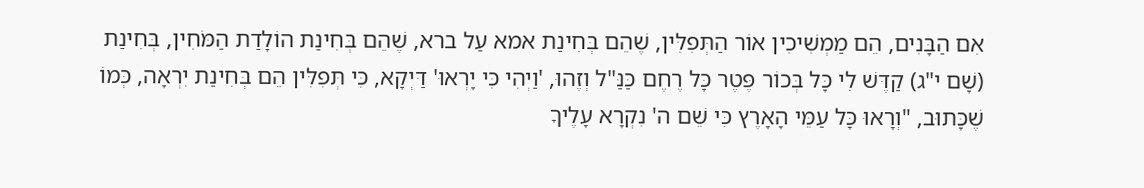אִם הַבָּנִים, הֵם מַמְשִׁיכִין אוֹר הַתְּפִלִּין, שֶׁהֵם בְּחִינַת אמא עַל ברא, שֶׁהֵם בְּחִינַת הוֹלָדַת הַמֹּחִין, בְּחִינַת (שָׁם י"ג) קַדֶּשׁ לִי כָּל בְּכוֹר פֶּטֶר כָּל רֶחֶם כַּנַּ"ל וְזֶהוּ, 'וַיְהִי כִּי יָרְאוּ' דַּיְקָא, כִּי תְּפִלִּין הֵם בְּחִינַת יִרְאָה, כְּמוֹ שֶׁכָּתוּב, "וְרָאוּ כָּל עַמֵּי הָאָרֶץ כִּי שֵׁם ה' נִקְרָא עָלֶיךָ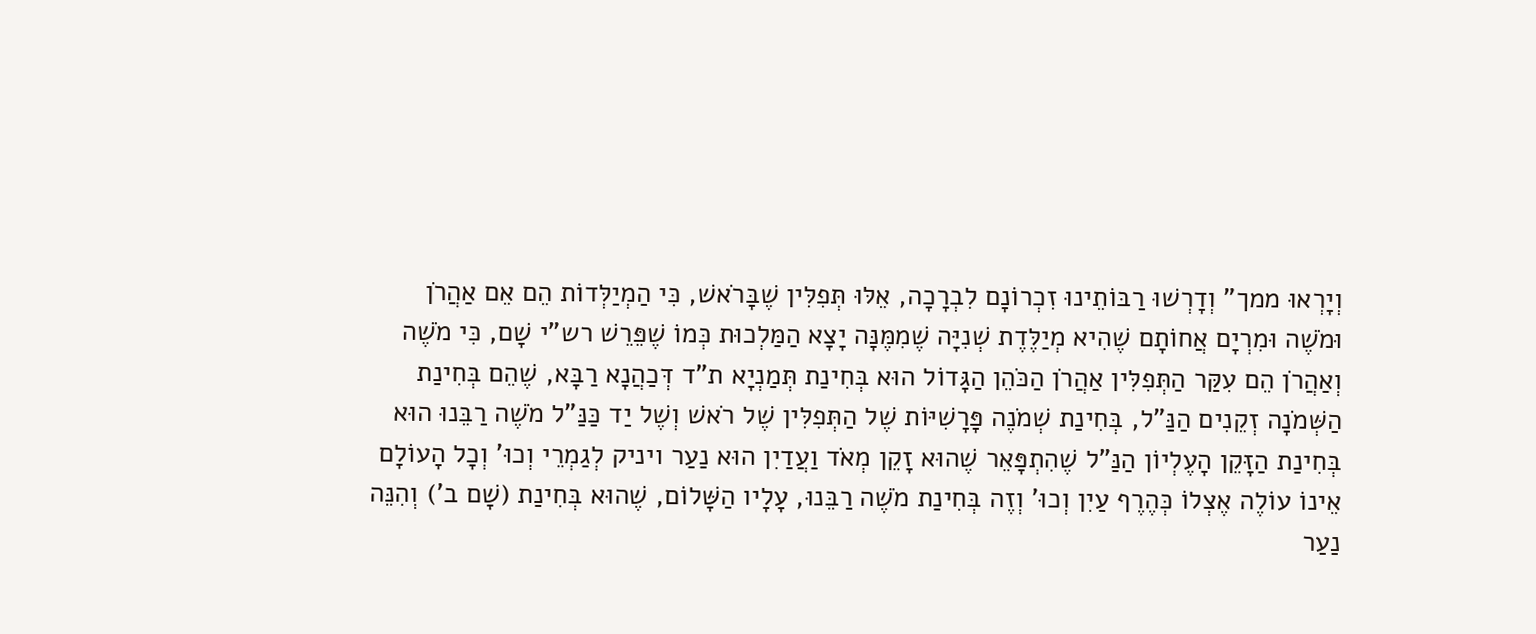וְיָרְאוּ ממך" וְדָרְשׁוּ רַבּוֹתֵינוּ זִכְרוֹנָם לִבְרָכָה, אֵלּוּ תְּפִלִּין שֶׁבָּרֹאשׁ, כִּי הַמְיַלְּדוֹת הֵם אֵם אַהֲרֹן וּמֹשֶׁה וּמִרְיָם אֲחוֹתָם שֶׁהִיא מְיַלֶּדֶת שְׁנִיָּה שֶׁמִמֶּנָּה יָצָא הַמַּלְכוּת כְּמוֹ שֶׁפֵּרֵשׁ רש"י שָׁם, כִּי מֹשֶׁה וְאַהֲרֹן הֵם עִקַּר הַתְּפִלִּין אַהֲרֹן הַכֹּהֵן הַגָּדוֹל הוּא בְּחִינַת תְּמַנְיָא ת"ד דְּכַהֲנָא רַבָּא, שֶׁהֵם בְּחִינַת הַשְּׁמֹנָה זְקֵנִים הַנַּ"ל, בְּחִינַת שְׁמֹנֶה פָּרָשִׁיּוֹת שֶׁל הַתְּפִלִּין שֶׁל רֹאשׁ וְשֶׁל יַד כַּנַּ"ל מֹשֶׁה רַבֵּנוּ הוּא בְּחִינַת הַזָּקֵן הָעֶלְיוֹן הַנַּ"ל שֶׁהִתְפָּאֵר שֶׁהוּא זָקֵן מְאֹד וַעֲדַיִן הוּא נַעַר ויניק לְגַמְרֵי וְכוּ' וְכָל הָעוֹלָם אֵינוֹ עוֹלֶה אֶצְלוֹ כְּהֶרֶף עַיִן וְכוּ' וְזֶה בְּחִינַת מֹשֶׁה רַבֵּנוּ, עָלָיו הַשָּׁלוֹם, שֶׁהוּא בְּחִינַת (שָׁם ב') וְהִנֵּה נַעַר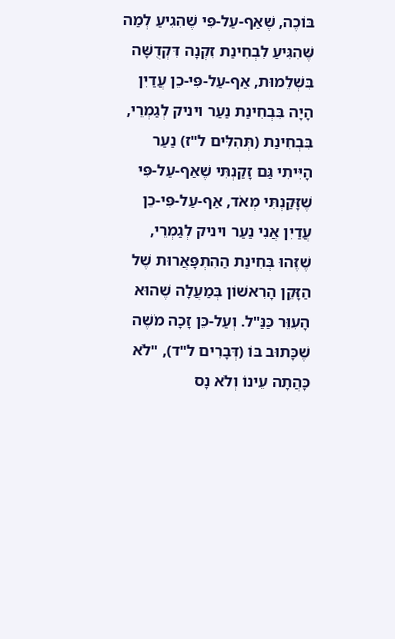בּוֹכֶה, שֶׁאַף-עַל-פִּי שֶׁהִגִיעַ לְמַה שֶּׁהִגִּיעַ לִבְחִינַת זִקְנָה דִּקְדֻשָּׁה בִּשְׁלֵמוּת, אַף-עַל-פִּי-כֵן עֲדַיִן הָיָה בִּבְחִינַת נַעַר ויניק לְגַמְרֵי, בִּבְחִינַת (תְּהִלִּים ל"ז) נַעַר הָיִּיתִי גַּם זָקַנְתִּי שֶׁאַף-עַל-פִּי שֶׁזָּקַנְתִּי מְאֹד, אַף-עַל-פִּי-כֵן עֲדַיִן אֲנִי נַעַר ויניק לְגַמְרֵי, שֶׁזֶּהוּ בְּחִינַת הַהִתְפָּאֲרוּת שֶׁל הַזָּקֵן הָרִאשׁוֹן בְּמַעֲלָה שֶׁהוּא הָעִוֵּר כַּנַּ"ל. וְעַל-כֵּן זָכָה מֹשֶׁה שֶׁכָּתוּב בּוֹ (דְּבָרִים ל"ד), "לֹא כָּהֲתָה עֵינוֹ וְלֹא נָס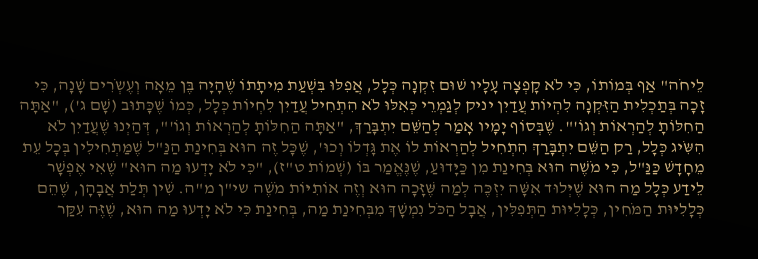לֵיחֹה" אַף בְּמוֹתוֹ, כִּי לֹא קָפְצָה עָלָיו שׁוּם זִקְנָה כְּלָל, אֲפִלּוּ בִּשְׁעַת מִיתָתוֹ שֶׁהָיָה בֶּן מֵאָה וְעֶשְֹרִים שָׁנָה, כִּי זָכָה בְּתַכְלִית הַזִּקְנָה לִהְיוֹת עֲדַיִן יניק לְגַמְרֵי כְּאִלּוּ לֹא הִתְחִיל עֲדַיִן לִחְיוֹת כְּלָל, כְּמוֹ שֶׁכָּתוּב (שָׁם ג'), "אַתָּה הַחִלּוֹתָ לְהַרְאוֹת וְגוֹ'". שֶׁבְּסוֹף יָמָיו אָמַר לְהַשֵּׁם יִתְבָּרַךְ, "אַתָּה הַחִלּוֹתָ לְהַרְאוֹת וְגוֹ'", דְּהַיְנוּ שֶׁעֲדַיִן לֹא הִשִֹּיג כְּלָל, רַק הַשֵּׁם יִתְבָּרַךְ הִתְחִיל לְהַרְאוֹת לוֹ אֶת גָּדְלוֹ וְכוּ', שֶׁכָּל זֶה הוּא בְּחִינַת הַנַּ"ל שֶׁמַּתְחִילִין בְּכָל עֵת מֵחָדָשׁ כַּנַּ"ל, כִּי מֹשֶׁה הוּא בְּחִינַת מִן כַּיָּדוּעַ, שֶׁנֶּאֱמַר בּוֹ (שְׁמוֹת ט"ז), "כִּי לֹא יָדְעוּ מַה הוּא" שֶׁאִי אֶפְשָׁר לֵידַע כְּלָל מַה הוּא שֶׁיְּלוּד אִשָּׁה יִזְכֶּה לְמַה שֶּׁזָּכָה הוּא וְזֶה אוֹתִיּוֹת מֹשֶׁה שי"ן מ"ה. שִׁין תְּלַת אֲבָהָן, שֶׁהֵם כְּלָלִיּוּת הַמֹּחִין, כְּלָלִיּוּת הַתְּפִלִּין, אֲבָל הַכֹּל נִמְשָׁךְ מִבְּחִינַת מַה, בְּחִינַת כִּי לֹא יָדְעוּ מַה הוּא, שֶׁזֶּה עִקַּר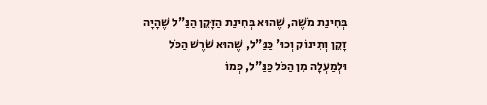בְּחִינַת מֹשֶׁה, שֶׁהוּא בְּחִינַת הַזָּקֵן הַנַּ"ל שֶׁהָיָה זָקֵן וְתִינוֹק וְכוּ' כַּנַּ"ל, שֶׁהוּא שֹׁרֶשׁ הַכֹּל וּלְמַעְלָה מִן הַכֹּל כַּנַּ"ל, כְּמוֹ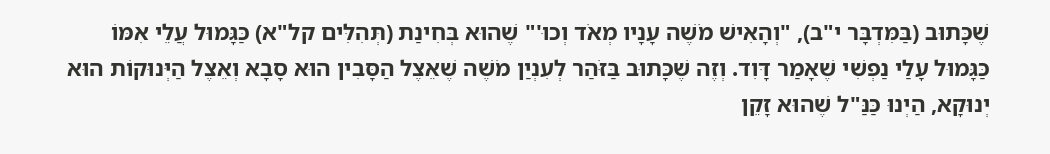שֶׁכָּתוּב (בַּמִּדְבָּר י"ב), "וְהָאִישׁ מֹשֶׁה עָנָיו מְאֹד וְכוּ'" שֶׁהוּא בְּחִינַת (תְּהִלִּים קל"א) כַּגָּמוּל עֲלֵי אִמּוֹ כַּגָּמוּל עָלַי נַפְשִׁי שֶׁאָמַר דָּוִד. וְזֶה שֶׁכָּתוּב בַּזֹּהַר לְעִנְיַן מֹשֶׁה שֶׁאֵצֶל הַסָּבִין הוּא סָבָא וְאֵצֶל הַיְּנוּקוֹת הוּא יְנוּקָא, הַיְנוּ כַּנַּ"ל שֶׁהוּא זָקֵן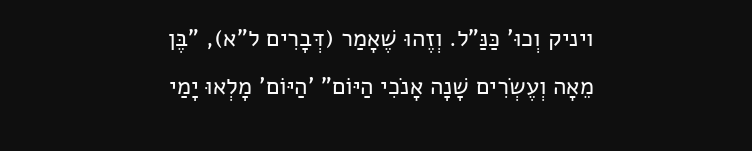ויניק וְכוּ' כַּנַּ"ל. וְזֶהוּ שֶׁאָמַר (דְּבָרִים ל"א), "בֶּן מֵאָה וְעֶשְֹרִים שָׁנָה אָנֹכִי הַיּוֹם" 'הַיּוֹם' מָלְאוּ יָמַי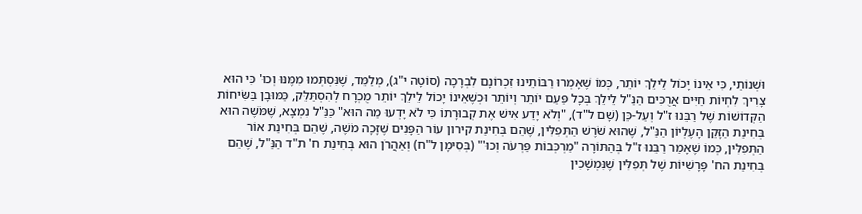וּשְׁנוֹתַי, כִּי אֵינוֹ יָכוֹל לֵילֵךְ יוֹתֵר, כְּמוֹ שֶׁאָמְרוּ רַבּוֹתֵינוּ זִכְרוֹנָם לִבְרָכָה (סוֹטָה י"ג), מְלַמֵּד, שֶׁנִּסְתְּמוּ מִמֶּנּוּ וְכוּ' כִּי הוּא צָרִיךְ לִחְיוֹת חַיִּים אֲרֻכִּים הַנַּ"ל לֵילֵךְ בְּכָל פַּעַם יוֹתֵר וְיוֹתֵר וּכְשֶׁאֵינוֹ יָכוֹל לֵילֵךְ יוֹתֵר מֻכְרָח לְהִסְתַּלֵּק, כַּמּוּבָן בַּשִֹּיחוֹת הַקְּדוֹשׁוֹת שֶׁל רַבֵּנוּ ז"ל וְעַל-כֵּן (שָׁם ל"ד), "וְלֹא יָדַע אִישׁ אֶת קְבוּרָתוֹ כִּי לֹא יָדְעוּ מַה הוּא" כַּנַּ"ל נִמְצָא, שֶׁמֹּשֶׁה הוּא בְּחִינַת הַזָּקֵן הָעֶלְיוֹן הַנַּ"ל, שֶׁהוּא שֹׁרֶשׁ הַתְּפִלִּין, שֶׁהֵם בְּחִינַת קירון עוֹר הַפָּנִים שֶׁזָּכָה מֹשֶׁה, שֶׁהֵם בְּחִינַת אוֹר הַתְּפִלִּין, כְּמוֹ שֶׁאָמַר רַבֵּנוּ ז"ל בְּהַתּוֹרָה "מַרְכְּבוֹת פַּרְעֹה וְכוּ'" (בְּסִימָן ל"ח) וְאַהֲרֹן הוּא בְּחִינַת ח' ת"ד הַנַּ"ל, שֶׁהֵם בְּחִינַת הח' פָּרָשִׁיּוֹת שֶׁל תְּפִלִּין שֶׁנִּמְשָׁכִין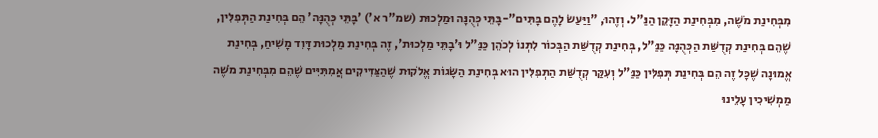מִבְּחִינַת מֹשֶׁה, מִבְּחִינַת הַזָּקֵן הַנַּ"ל. וְזֶהוּ, "וַיַּעַשׂ לָהֶם בָּתִּים"-בָּתֵּי כְּהֻנָּה וּמַלְכוּת (שמ"ר א') 'בָּתֵּי כְּהֻנָּה' הֵם בְּחִינַת הַתְּפִלִּין, שֶׁהֵם בְּחִינַת קְדֻשַּׁת הַכְּהֻנָּה כַּנַּ"ל, בְּחִינַת קְדֻשַּׁת הַבְּכוֹר לִתְּנוֹ לְכֹהֵן כַּנַּ"ל וּ'בָתֵּי מַלְכוּת', זֶה בְּחִינַת מַלְכוּת דָּוִד מָשִׁיחַ, בְּחִינַת אֱמוּנָה שֶׁכָּל זֶה הֵם בְּחִינַת תְּפִלִּין כַּנַּ"ל וְעִקַּר קְדֻשַּׁת הַתְּפִלִּין הוּא בְּחִינַת הַשָֹּגוֹת אֱלֹקוּת שֶׁהַצַּדִּיקִים אֲמִתִּיִּים שֶׁהֵם מִבְּחִינַת מֹשֶׁה מַמְשִׁיכִין עָלֵינוּ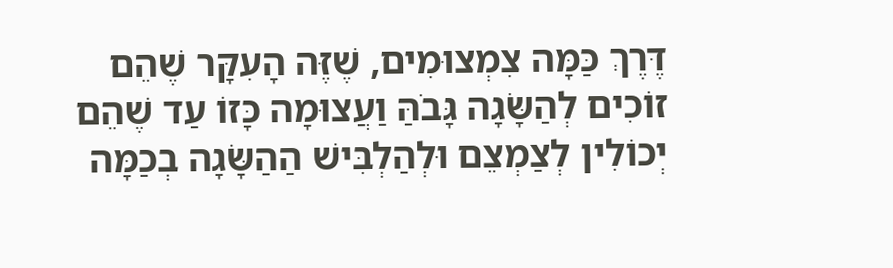דֶּרֶךְ כַּמָּה צִמְצוּמִים, שֶׁזֶּה הָעִקָּר שֶׁהֵם זוֹכִים לְהַשָֹּגָה גָּבֹהַּ וַעֲצוּמָה כָּזוֹ עַד שֶׁהֵם יְכוֹלִין לְצַמְצֵם וּלְהַלְבִּישׁ הַהַשָֹּגָה בְכַמָּה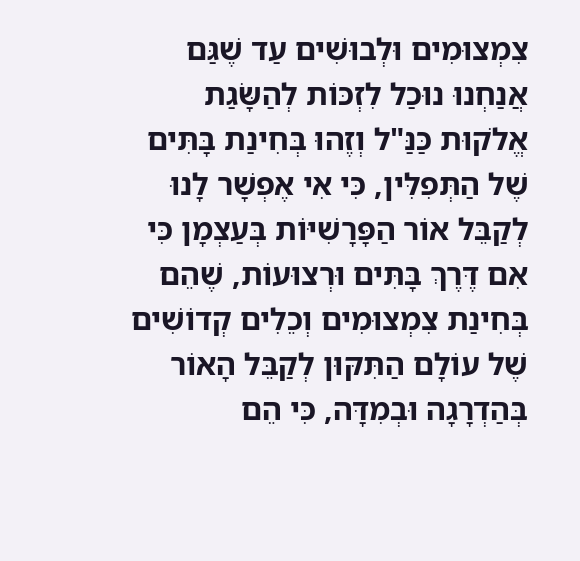צִמְצוּמִים וּלְבוּשִׁים עַד שֶׁגַּם אֲנַחְנוּ נוּכַל לִזְכּוֹת לְהַשָֹּגַת אֱלֹקוּת כַּנַּ"ל וְזֶהוּ בְּחִינַת בָּתִּים שֶׁל הַתְּפִלִּין, כִּי אִי אֶפְשָׁר לָנוּ לְקַבֵּל אוֹר הַפָּרָשִׁיּוֹת בְּעַצְמָן כִּי אִם דֶּרֶךְ בָּתִּים וּרְצוּעוֹת, שֶׁהֵם בְּחִינַת צִמְצוּמִים וְכֵלִים קְדוֹשִׁים שֶׁל עוֹלָם הַתִּקּוּן לְקַבֵּל הָאוֹר בְּהַדְרָגָה וּבְמִדָּה, כִּי הֵם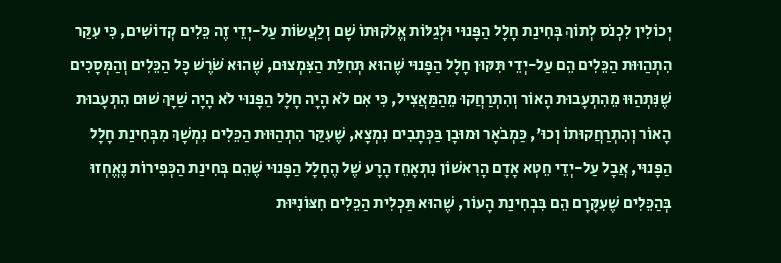יְכוֹלִין לִכְנֹס לְתוֹךְ בְּחִינַת חָלָל הַפָּנוּי וּלְגַלּוֹת אֱלֹקוּתוֹ שָׁם וְלַעֲשׂוֹת עַל-יְדֵי זֶה כֵּלִים קְדוֹשִׁים, כִּי עִקַּר הִתְהַוּוּת הַכֵּלִים הֵם עַל-יְדֵי תִּקּוּן חָלָל הַפָּנוּי שֶׁהוּא תְּחִלַּת הַצִּמְצוּם, שֶׁהוּא שֹׁרֶשׁ כָּל הַכֵּלִים וְהַמְּסָכִים שֶׁנִּתְהַוּוּ מֵהִתְעָבוּת הָאוֹר וְהִתְרַחֲקוּ מֵהַמַּאֲצִיל, כִּי אִם לֹא הָיָה חָלָל הַפָּנוּי לֹא הָיָה שַׁיָּךְ שׁוּם הִתְעָבוּת הָאוֹר וְהִתְרַחֲקוּתוֹ וְכוּ', כַּמְבֹאָר וּמוּבָן בַּכְּתָבִים נִמְצָא, שֶׁעִקַּר הִתְהַוּוּת הַכֵּלִים נִמְשָׁךְ מִבְּחִינַת חָלָל הַפָּנוּי, אֲבָל עַל-יְדֵי חֵטְא אָדָם הָרִאשׁוֹן נִתְאָחֵז הָרָע שֶׁל הֶחָלָל הַפָּנוּי שֶׁהֵם בְּחִינַת הַכְּפִירוֹת נֶאֱחְזוּ בְּהַכֵּלִים שֶׁעִקָּרָם הֵם בִּבְחִינַת הָעוֹר, שֶׁהוּא תַּכְלִית הַכֵּלִים חִצּוֹנִיּוּת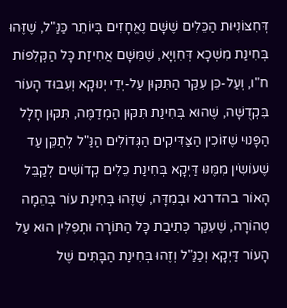דְּחִצּוֹנִיּוּת הַכֵּלִים שֶׁשָּׁם נֶאֱחָזִים בְּיוֹתֵר כַּנַּ"ל, שֶׁזֶּהוּ בְּחִינַת מִשְׁכָא דְּחִוְיָא, שֶׁמִּשָּׁם אֲחִיזַת כָּל הַקְּלִפּוֹת ח"ו, וְעַל-כֵּן עִקַּר הַתִּקּוּן עַל-יְדֵי יְנוּקָא וְעִבּוּד הָעוֹר בִּקְדֻשָּׁה, שֶׁהוּא בְּחִינַת תִּקּוּן הַמְדַמֶּה, תִּקּוּן חָלָל הַפָּנוּי שֶׁזּוֹכִין הַצַּדִּיקִים הַגְּדוֹלִים הַנַּ"ל לְתַקֵּן עַד שֶׁעוֹשִֹין מִמֶּנּוּ דַּיְקָא בְּחִינַת כֵּלִים קְדוֹשִׁים לְקַבֵּל הָאוֹר בהדרגא וּבְמִדָּה, שֶׁזֶּהוּ בְּחִינַת עוֹר בְּהֵמָה טְהוֹרָה, שֶׁעִקַּר כְּתִיבַת כָּל הַתּוֹרָה וּתְפִלִּין הוּא עַל הָעוֹר דַּיְקָא וְכַנַּ"ל וְזֶהוּ בְּחִינַת הַבָּתִּים שֶׁל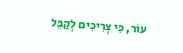עוֹר, כִּי צְרִיכִים לְקַבֵּל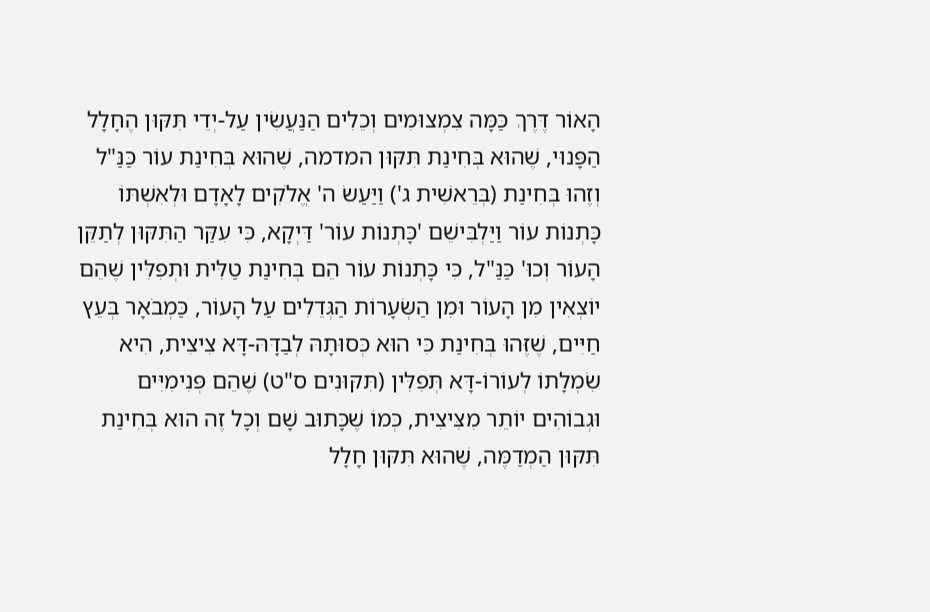הָאוֹר דֶּרֶךְ כַּמָּה צִמְצוּמִים וְכֵלִים הַנַּעֲשִֹין עַל-יְדֵי תִּקּוּן הֶחָלָל הַפָּנוּי, שֶׁהוּא בְּחִינַת תִּקּוּן המדמה, שֶׁהוּא בְּחִינַת עוֹר כַּנַּ"ל וְזֶהוּ בְּחִינַת (בְּרֵאשִׁית ג') וַיַּעַשׂ ה' אֱלֹקִים לָאָדָם וּלְאִשְׁתּוֹ כָּתְנוֹת עוֹר וַיַּלְבִּישֵׁם 'כָּתְנוֹת עוֹר' דַּיְקָא, כִּי עִקַּר הַתִּקּוּן לְתַקֵּן הָעוֹר וְכוּ' כַּנַּ"ל, כִּי כָּתְנוֹת עוֹר הֵם בְּחִינַת טַלִּית וּתְפִלִּין שֶׁהֵם יוֹצְאִין מִן הָעוֹר וּמִן הַשְֹּעָרוֹת הַגְּדֵלִים עַל הָעוֹר, כַּמְבֹאָר בְּעֵץ חַיִּים, שֶׁזֶּהוּ בְּחִינַת כִּי הוּא כְּסוּתָהּ לְבַדָּהּ-דָּא צִיצִית, הִיא שִֹמְלָתוֹ לְעוֹרוֹ-דָּא תְּפִלִּין (תִּקּוּנִים ס"ט) שֶׁהֵם פְּנִימִיִּים וּגְבוֹהִים יוֹתֵר מִצִּיצִית, כְּמוֹ שֶׁכָּתוּב שָׁם וְכָל זֶה הוּא בְּחִינַת תִּקּוּן הַמְדַמֶּה, שֶׁהוּא תִּקּוּן חָלָל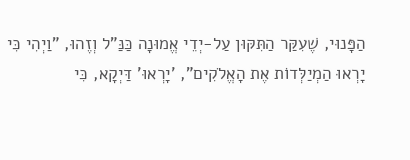הַפָּנוּי, שֶׁעִקַּר הַתִּקּוּן עַל-יְדֵי אֱמוּנָה כַּנַּ"ל וְזֶהוּ, "וַיְהִי כִּי יָרְאוּ הַמְיַלְּדוֹת אֶת הָאֱלֹקִים", 'יָרְאוּ' דַּיְקָא, כִּי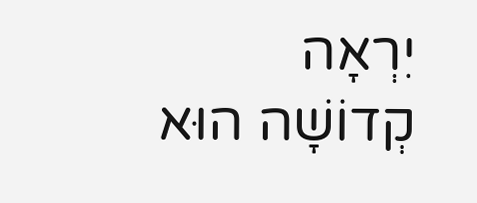יִרְאָה קְדוֹשָׁה הוּא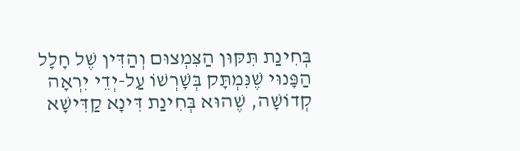בְּחִינַת תִּקּוּן הַצִּמְצוּם וְהַדִּין שֶׁל חָלָל הַפָּנוּי שֶׁנִּמְתָּק בְּשָׁרְשׁוֹ עַל-יְדֵי יִרְאָה קְדוֹשָׁה, שֶׁהוּא בְּחִינַת דִּינָא קַדִּישָׁא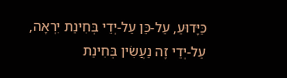כַּיָּדוּעַ, עַל-כֵּן עַל-יְדֵי בְּחִינַת יִרְאָה, עַל-יְדֵי זֶה נַעֲשִֹין בְּחִינַת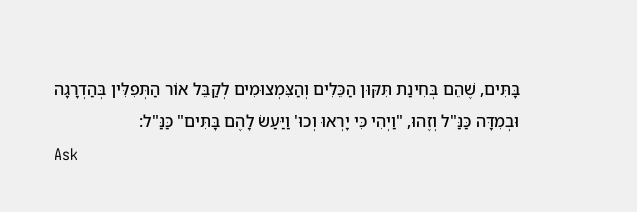בָּתִּים, שֶׁהֵם בְּחִינַת תִּקּוּן הַכֵּלִים וְהַצִּמְצוּמִים לְקַבֵּל אוֹר הַתְּפִלִּין בְּהַדְרָגָה וּבְמִדָּה כַּנַּ"ל וְזֶהוּ, "וַיְהִי כִּי יָרְאוּ וְכוּ' וַיַּעַשׂ לָהֶם בָּתִּים" כַּנַּ"ל:
Ask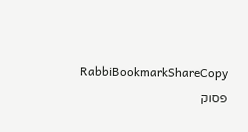RabbiBookmarkShareCopy
פסוק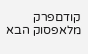קודםפרק מלאפסוק הבא